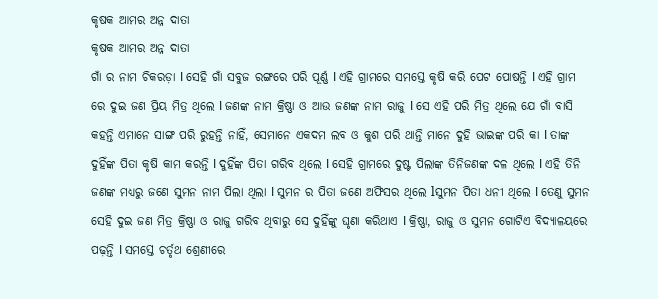କୃଷକ ଆମର ଅନ୍ନ ଦାତା
କୃଷକ ଆମର ଅନ୍ନ ଦାତା
ଗାଁ ର ନାମ ଚିକରଡ଼ା l ସେହି ଗାଁ ସବୁଜ ରଙ୍ଗରେ ପରି ପୂର୍ଣ୍ଣ l ଏହି ଗ୍ରାମରେ ସମସ୍ତେ କୃଷି କରି ପେଟ ପୋଷନ୍ତି l ଏହି ଗ୍ରାମ ରେ ଦୁଇ ଜଣ ପ୍ରିୟ ମିତ୍ର ଥିଲେ l ଜଣଙ୍କ ନାମ କ୍ରିଷ୍ଣା ଓ ଆଉ ଜଣଙ୍କ ନାମ ରାଜୁ l ସେ ଏହି ପରି ମିତ୍ର ଥିଲେ ଯେ ଗାଁ ବାସି କହନ୍ତି ଏମାନେ ସାଙ୍ଗ ପରି ରୁହନ୍ତି ନାହିଁ, ସେମାନେ ଏକଦମ ଲବ ଓ କୁଶ ପରି ଥାନ୍ତି ମାନେ ଦୁହି ଭାଇଙ୍କ ପରି କା l ତାଙ୍କ ଦୁହିଁଙ୍କ ପିତା କୃଷି କାମ କରନ୍ତି l ଦୁହିଁଙ୍କ ପିତା ଗରିବ ଥିଲେ l ସେହି ଗ୍ରାମରେ ଦୁଷ୍ଟ ପିଲାଙ୍କ ତିନିଜଣଙ୍କ ଦଳ ଥିଲେ l ଏହି ତିନି ଜଣଙ୍କ ମଧ୍ୟରୁ ଜଣେ ସୁମନ ନାମ ପିଲା ଥିଲା l ସୁମନ ର ପିତା ଜଣେ ଅଫିସର ଥିଲେ lସୁମନ ପିତା ଧନୀ ଥିଲେ l ତେଣୁ ସୁମନ ସେହି ଦୁଇ ଜଣ ମିତ୍ର କ୍ରିଷ୍ଣା ଓ ରାଜୁ ଗରିବ ଥିବାରୁ ସେ ଦୁହିଁଙ୍କୁ ଘୃଣା କରିଥାଏ l କ୍ରିଷ୍ଣା, ରାଜୁ ଓ ସୁମନ ଗୋଟିଏ ବିଦ୍ୟାଳୟରେ ପଢ଼ନ୍ତି l ସମସ୍ତେ ଚର୍ତୃଥ ଶ୍ରେଣୀରେ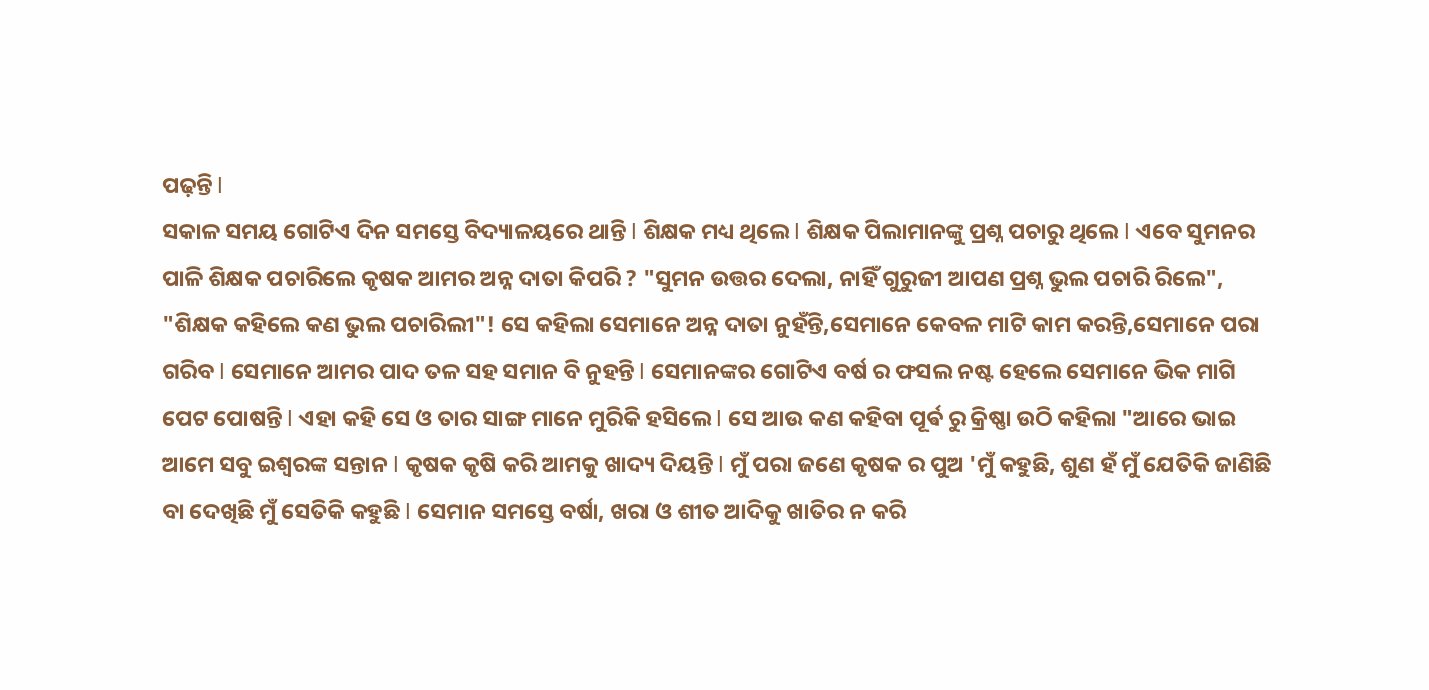ପଢ଼ନ୍ତି l
ସକାଳ ସମୟ ଗୋଟିଏ ଦିନ ସମସ୍ତେ ବିଦ୍ୟାଳୟରେ ଥାନ୍ତି l ଶିକ୍ଷକ ମଧ୍ୟ ଥିଲେ l ଶିକ୍ଷକ ପିଲାମାନଙ୍କୁ ପ୍ରଶ୍ନ ପଚାରୁ ଥିଲେ l ଏବେ ସୁମନର ପାଳି ଶିକ୍ଷକ ପଚାରିଲେ କୃଷକ ଆମର ଅନ୍ନ ଦାତା କିପରି ? "ସୁମନ ଉତ୍ତର ଦେଲା, ନାହିଁ ଗୁରୁଜୀ ଆପଣ ପ୍ରଶ୍ନ ଭୁଲ ପଚାରି ରିଲେ", "ଶିକ୍ଷକ କହିଲେ କଣ ଭୁଲ ପଚାରିଲୀ"! ସେ କହିଲା ସେମାନେ ଅନ୍ନ ଦାତା ନୁହଁନ୍ତି,ସେମାନେ କେବଳ ମାଟି କାମ କରନ୍ତି,ସେମାନେ ପରା ଗରିବ l ସେମାନେ ଆମର ପାଦ ତଳ ସହ ସମାନ ବି ନୁହନ୍ତି l ସେମାନଙ୍କର ଗୋଟିଏ ବର୍ଷ ର ଫସଲ ନଷ୍ଟ ହେଲେ ସେମାନେ ଭିକ ମାଗି ପେଟ ପୋଷନ୍ତି l ଏହା କହି ସେ ଓ ତାର ସାଙ୍ଗ ମାନେ ମୁରିକି ହସିଲେ l ସେ ଆଉ କଣ କହିବା ପୂର୍ଵ ରୁ କ୍ରିଷ୍ଣା ଉଠି କହିଲା "ଆରେ ଭାଇ ଆମେ ସବୁ ଇଶ୍ୱରଙ୍କ ସନ୍ତାନ l କୃଷକ କୃଷି କରି ଆମକୁ ଖାଦ୍ୟ ଦିୟନ୍ତି l ମୁଁ ପରା ଜଣେ କୃଷକ ର ପୁଅ 'ମୁଁ କହୁଛି, ଶୁଣ ହଁ ମୁଁ ଯେତିକି ଜାଣିଛି ବା ଦେଖିଛି ମୁଁ ସେତିକି କହୁଛି l ସେମାନ ସମସ୍ତେ ବର୍ଷା, ଖରା ଓ ଶୀତ ଆଦିକୁ ଖାତିର ନ କରି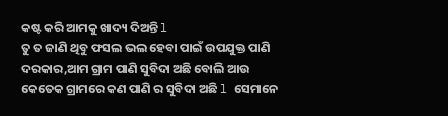କଷ୍ଟ କରି ଆମକୁ ଖାଦ୍ୟ ଦିଅନ୍ତି l
ତୁ ତ ଜାଣି ଥିବୁ ଫସଲ ଭଲ ହେବା ପାଇଁ ଉପଯୁକ୍ତ ପାଣି ଦରକାର,ଆମ ଗ୍ରାମ ପାଣି ସୁବିଦା ଅଛି ବୋଲି ଆଉ କେତେକ ଗ୍ରାମରେ କଣ ପାଣି ର ସୁବିଦା ଅଛି l ସେମାନେ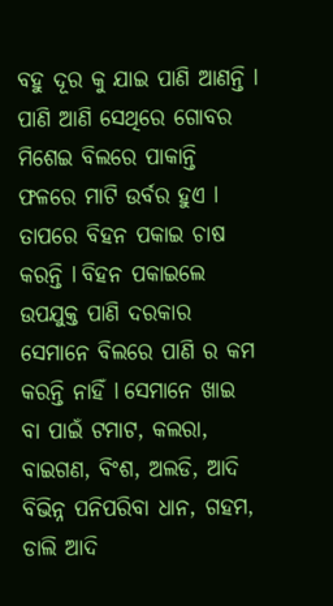ବହୁ ଦୂର କୁ ଯାଇ ପାଣି ଆଣନ୍ତି l ପାଣି ଆଣି ସେଥିରେ ଗୋବର ମିଶେଇ ବିଲରେ ପାକାନ୍ତି ଫଳରେ ମାଟି ଉର୍ବର ହୁଏ l ତାପରେ ବିହନ ପକାଇ ଚାଷ କରନ୍ତି l ବିହନ ପକାଇଲେ ଉପଯୁକ୍ତ ପାଣି ଦରକାର ସେମାନେ ବିଲରେ ପାଣି ର କମ କରନ୍ତି ନାହିଁ l ସେମାନେ ଖାଇ ବା ପାଇଁ ଟମାଟ, କଲରା, ବାଇଗଣ, ବିଂଶ, ଅଲଡି, ଆଦି ବିଭିନ୍ନ ପନିପରିବା ଧାନ, ଗହମ, ଡାଲି ଆଦି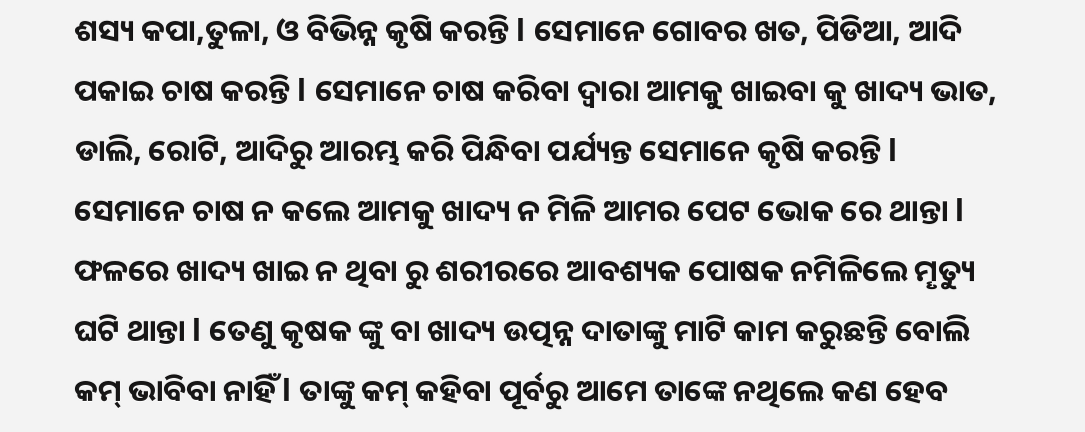ଶସ୍ୟ କପା,ତୁଳା, ଓ ବିଭିନ୍ନ କୃଷି କରନ୍ତି l ସେମାନେ ଗୋବର ଖତ, ପିଡିଆ, ଆଦି ପକାଇ ଚାଷ କରନ୍ତି l ସେମାନେ ଚାଷ କରିବା ଦ୍ଵାରା ଆମକୁ ଖାଇବା କୁ ଖାଦ୍ୟ ଭାତ, ଡାଲି, ରୋଟି, ଆଦିରୁ ଆରମ୍ଭ କରି ପିନ୍ଧିବା ପର୍ଯ୍ୟନ୍ତ ସେମାନେ କୃଷି କରନ୍ତି l ସେମାନେ ଚାଷ ନ କଲେ ଆମକୁ ଖାଦ୍ୟ ନ ମିଳି ଆମର ପେଟ ଭୋକ ରେ ଥାନ୍ତା l ଫଳରେ ଖାଦ୍ୟ ଖାଇ ନ ଥିବା ରୁ ଶରୀରରେ ଆବଶ୍ୟକ ପୋଷକ ନମିଳିଲେ ମୄତ୍ୟୁ ଘଟି ଥାନ୍ତା l ତେଣୁ କୃଷକ ଙ୍କୁ ବା ଖାଦ୍ୟ ଉତ୍ପନ୍ନ ଦାତାଙ୍କୁ ମାଟି କାମ କରୁଛନ୍ତି ବୋଲି କମ୍ ଭାବିବା ନାହିଁ l ତାଙ୍କୁ କମ୍ କହିବା ପୂର୍ବରୁ ଆମେ ତାଙ୍କେ ନଥିଲେ କଣ ହେବ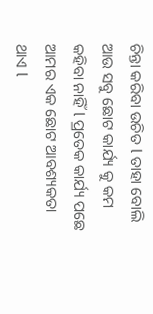ଚିନ୍ତା କରିବା ଉଚିତ l ତାହା ବୋଲି ଆଉ ସବୁ ଛୋଟ କାର୍ଯ୍ୟ କୁ କମ କହିବା ନାହିଁ l ପ୍ରତେକ କାର୍ଯ୍ୟ ପଛେ ଆମର ଏକ ଛୋଟ ଆବଶ୍ୟକତା ଥାଏ l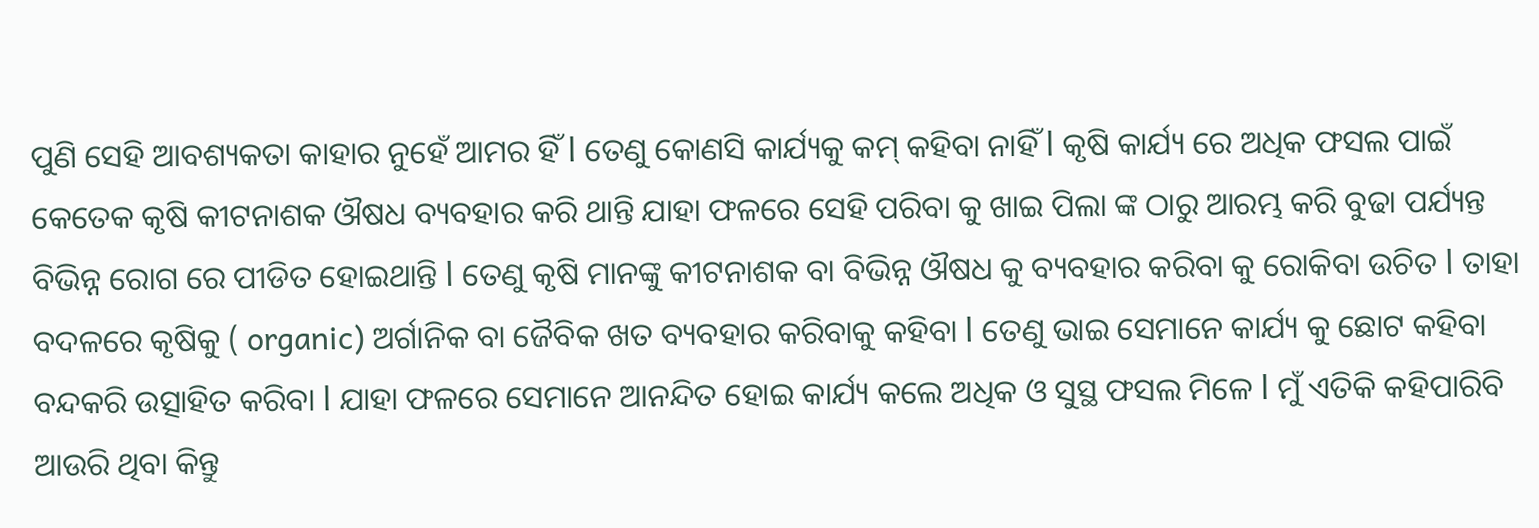ପୁଣି ସେହି ଆବଶ୍ୟକତା କାହାର ନୁହେଁ ଆମର ହିଁ l ତେଣୁ କୋଣସି କାର୍ଯ୍ୟକୁ କମ୍ କହିବା ନାହିଁ l କୃଷି କାର୍ଯ୍ୟ ରେ ଅଧିକ ଫସଲ ପାଇଁ କେତେକ କୃଷି କୀଟନାଶକ ଔଷଧ ବ୍ୟବହାର କରି ଥାନ୍ତି ଯାହା ଫଳରେ ସେହି ପରିବା କୁ ଖାଇ ପିଲା ଙ୍କ ଠାରୁ ଆରମ୍ଭ କରି ବୁଢା ପର୍ଯ୍ୟନ୍ତ ବିଭିନ୍ନ ରୋଗ ରେ ପୀଡିତ ହୋଇଥାନ୍ତି l ତେଣୁ କୃଷି ମାନଙ୍କୁ କୀଟନାଶକ ବା ବିଭିନ୍ନ ଔଷଧ କୁ ବ୍ୟବହାର କରିବା କୁ ରୋକିବା ଉଚିତ l ତାହା ବଦଳରେ କୃଷିକୁ ( organic) ଅର୍ଗାନିକ ବା ଜୈବିକ ଖତ ବ୍ୟବହାର କରିବାକୁ କହିବା l ତେଣୁ ଭାଇ ସେମାନେ କାର୍ଯ୍ୟ କୁ ଛୋଟ କହିବା ବନ୍ଦକରି ଉତ୍ସାହିତ କରିବା l ଯାହା ଫଳରେ ସେମାନେ ଆନନ୍ଦିତ ହୋଇ କାର୍ଯ୍ୟ କଲେ ଅଧିକ ଓ ସୁସ୍ଥ ଫସଲ ମିଳେ l ମୁଁ ଏତିକି କହିପାରିବି ଆଉରି ଥିବା କିନ୍ତୁ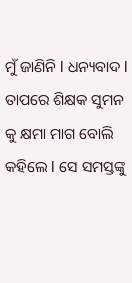ମୁଁ ଜାଣିନି l ଧନ୍ୟବାଦ l ତାପରେ ଶିକ୍ଷକ ସୁମନ କୁ କ୍ଷମା ମାଗ ବୋଲି କହିଲେ l ସେ ସମସ୍ତଙ୍କୁ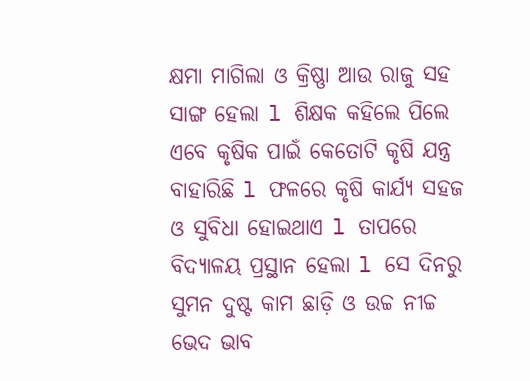କ୍ଷମା ମାଗିଲା ଓ କ୍ରିଷ୍ଣା ଆଉ ରାଜୁ ସହ ସାଙ୍ଗ ହେଲା l ଶିକ୍ଷକ କହିଲେ ପିଲେ ଏବେ କୃଷିକ ପାଇଁ କେତୋଟି କୃଷି ଯନ୍ତ୍ର ବାହାରିଛି l ଫଳରେ କୃଷି କାର୍ଯ୍ୟ ସହଜ ଓ ସୁବିଧା ହୋଇଥାଏ l ତାପରେ ବିଦ୍ୟାଳୟ ପ୍ରସ୍ଥାନ ହେଲା l ସେ ଦିନରୁ ସୁମନ ଦୁଷ୍ଟ କାମ ଛାଡ଼ି ଓ ଉଚ୍ଚ ନୀଚ୍ଚ ଭେଦ ଭାବ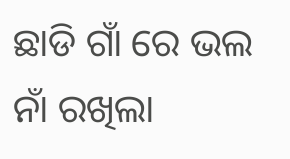ଛାଡି ଗାଁ ରେ ଭଲ ନାଁ ରଖିଲା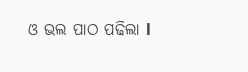ଓ ଭଲ ପାଠ ପଢିଲା l